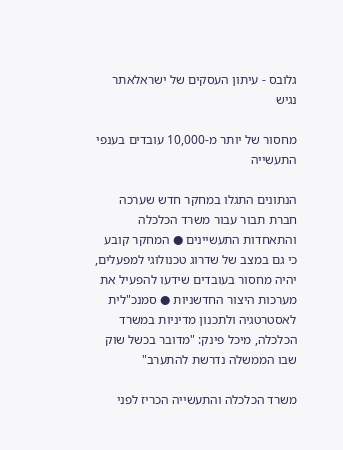גלובס - עיתון העסקים של ישראלאתר נגיש

מחסור של יותר מ-10,000 עובדים בענפי התעשייה

הנתונים התגלו במחקר חדש שערכה חברת תבור עבור משרד הכלכלה והתאחדות התעשיינים ● המחקר קובע כי גם במצב של שדרוג טכנולוגי למפעלים, יהיה מחסור בעובדים שידעו להפעיל את מערכות היצור החדשניות ● סמנכ"לית לאסטרטגיה ולתכנון מדיניות במשרד הכלכלה, מיכל פינק: "מדובר בכשל שוק שבו הממשלה נדרשת להתערב"

משרד הכלכלה והתעשייה הכריז לפני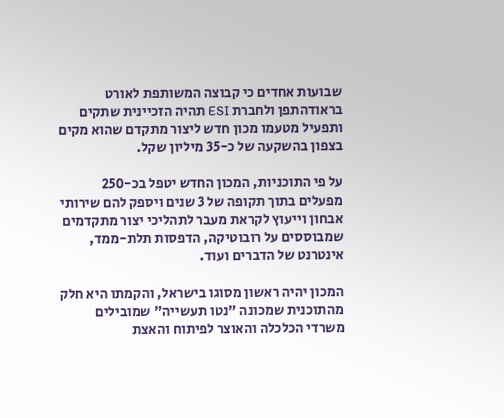שבועות אחדים כי קבוצה המשותפת לאורט בראודהתפן ולחברת ESI תהיה הזכיינית שתקים ותפעיל מטעמו מכון חדש ליצור מתקדם שהוא מקים בצפון בהשקעה של כ-35 מיליון שקל.

על פי התוכניות, המכון החדש יטפל בכ-250 מפעלים בתוך תקופה של 3 שנים ויספק להם שירותי אבחון וייעוץ לקראת מעבר לתהליכי יצור מתקדמים שמבוססים על רובוטיקה, הדפסות תלת-ממד, אינטרנט של הדברים ועוד.

המכון יהיה ראשון מסוגו בישראל, והקמתו היא חלק מהתוכנית שמכונה "נטו תעשייה" שמובילים משרדי הכלכלה והאוצר לפיתוח והאצת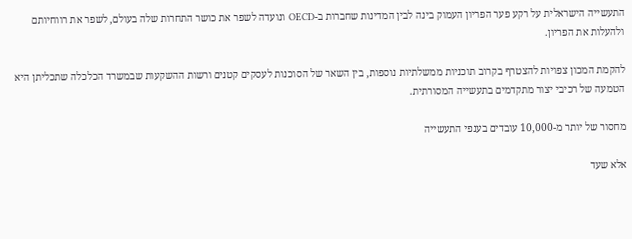התעשייה הישראלית על רקע פער הפריון העמוק בינה לבין המדינות שחברות ב-OECD ונועדה לשפר את כושר התחרות שלה בעולם, לשפר את רווחיותם ולהעלות את הפריון.

להקמת המכון צפויות להצטרף בקרוב תוכניות ממשלתיות נוספות, בין השאר של הסוכנות לעסקים קטנים ורשות ההשקעות שבמשרד הכלכלה שתכליתן היא הטמעה של רכיבי יצור מתקדמים בתעשייה המסורתית.

מחסור של יותר מ-10,000 עובדים בענפי התעשייה

אלא שעד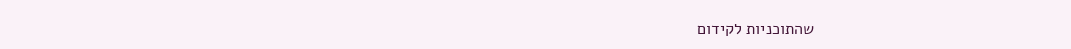שהתוכניות לקידום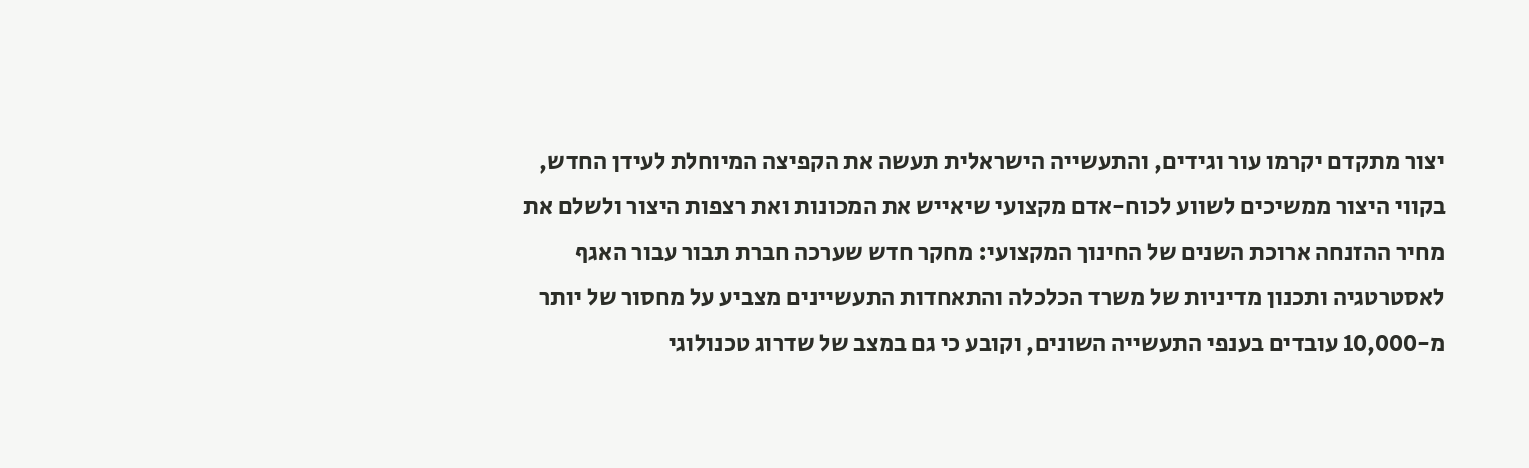יצור מתקדם יקרמו עור וגידים, והתעשייה הישראלית תעשה את הקפיצה המיוחלת לעידן החדש, בקווי היצור ממשיכים לשווע לכוח-אדם מקצועי שיאייש את המכונות ואת רצפות היצור ולשלם את מחיר ההזנחה ארוכת השנים של החינוך המקצועי: מחקר חדש שערכה חברת תבור עבור האגף לאסטרטגיה ותכנון מדיניות של משרד הכלכלה והתאחדות התעשיינים מצביע על מחסור של יותר מ-10,000 עובדים בענפי התעשייה השונים, וקובע כי גם במצב של שדרוג טכנולוגי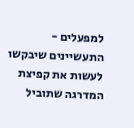למפעלים - התעשיינים שיבקשו לעשות את קפיצת המדרגה שתוביל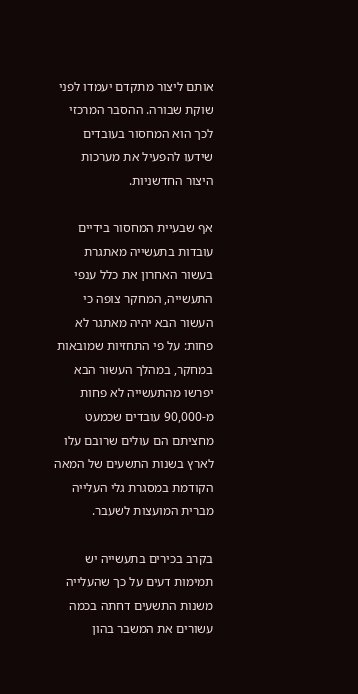אותם ליצור מתקדם יעמדו לפני שוקת שבורה. ההסבר המרכזי לכך הוא המחסור בעובדים שידעו להפעיל את מערכות היצור החדשניות.

אף שבעיית המחסור בידיים עובדות בתעשייה מאתגרת בעשור האחרון את כלל ענפי התעשייה, המחקר צופה כי העשור הבא יהיה מאתגר לא פחות: על פי התחזיות שמובאות במחקר, במהלך העשור הבא יפרשו מהתעשייה לא פחות מ-90,000 עובדים שכמעט מחציתם הם עולים שרובם עלו לארץ בשנות התשעים של המאה הקודמת במסגרת גלי העלייה מברית המועצות לשעבר.

בקרב בכירים בתעשייה יש תמימות דעים על כך שהעלייה משנות התשעים דחתה בכמה עשורים את המשבר בהון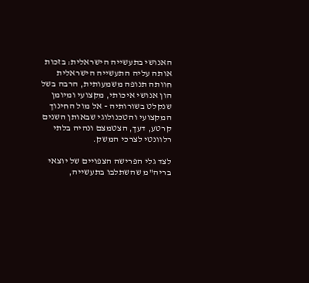האנושי בתעשייה הישראלית: בזכות אותה עליה התעשייה הישראלית חוותה תנופה משמעותית, הרבה בשל הון אנושי איכותי, מקצועי ומיומן שנקלט בשורותיה - אל מול החינוך המקצועי והטכנולוגי שבאותן השנים קרטע, דעך, הצטמצם ונהיה בלתי רלוונטי לצרכי המשק.

לצד גלי הפרישה הצפויים של יוצאי בריה"מ שהשתלבו בתעשייה,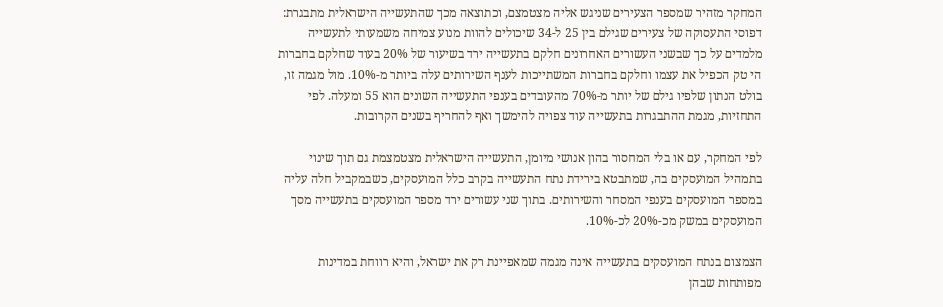המחקר מזהיר שמספר הצעירים שניגש אליה מצטמצם, וכתוצאה מכך שהתעשייה הישראלית מתבגרת: דפוסי התעסוקה של צעירים שגילם בין 25 ל-34 שיכולים להוות מנוע צמיחה משמעותי לתעשייה מלמדים על כך שבשני העשורים האחרונים חלקם בתעשייה ירד בשיעור של 20% בעוד שחלקם בחברות הי טק הכפיל את עצמו וחלקם בחברות המשתייכות לענף השירותים עלה ביותר מ-10%. מול מגמה זו, בולט הנתון שלפיו גילם של יותר מ-70% מהעובדים בענפי התעשייה השונים הוא 55 ומעלה. לפי התחזיות, מגמת ההתבגרות בתעשייה עוד צפויה להימשך ואף להחריף בשנים הקרובות.

לפי המחקר, עם או בלי המחסור בהון אנושי מיומן, התעשייה הישראלית מצטמצמת גם תוך שינוי בתמהיל המועסקים בה, שמתבטא בירידת נתח התעשייה בקרב כלל המועסקים, כשבמקביל חלה עליה במספר המועסקים בענפי המסחר והשירותים. בתוך שני עשורים ירד מספר המועסקים בתעשייה מסך המועסקים במשק מכ-20% לכ-10%.

הצמצום בנתח המועסקים בתעשייה אינה מגמה שמאפיינת רק את ישראל, והיא רווחת במדינות מפותחות שבהן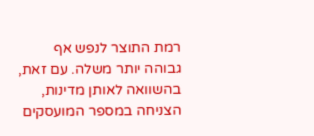רמת התוצר לנפש אף גבוהה יותר משלה. עם זאת, בהשוואה לאותן מדינות, הצניחה במספר המועסקים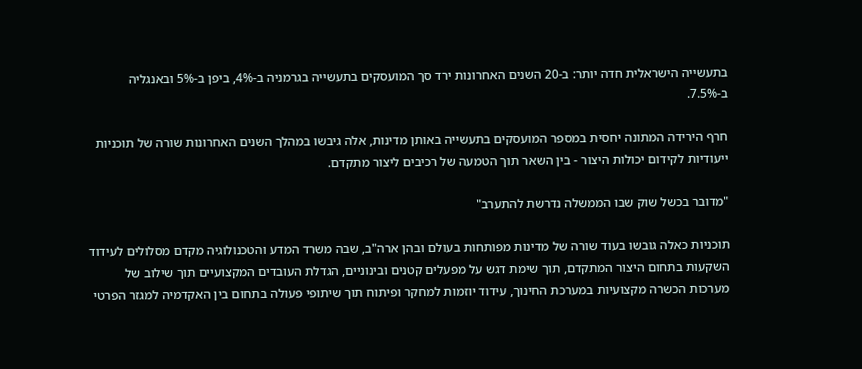בתעשייה הישראלית חדה יותר: ב-20 השנים האחרונות ירד סך המועסקים בתעשייה בגרמניה ב-4%, ביפן ב-5% ובאנגליה ב-7.5%.

חרף הירידה המתונה יחסית במספר המועסקים בתעשייה באותן מדינות, אלה גיבשו במהלך השנים האחרונות שורה של תוכניות ייעודיות לקידום יכולות היצור - בין השאר תוך הטמעה של רכיבים ליצור מתקדם.

"מדובר בכשל שוק שבו הממשלה נדרשת להתערב"

תוכניות כאלה גובשו בעוד שורה של מדינות מפותחות בעולם ובהן ארה"ב, שבה משרד המדע והטכנולוגיה מקדם מסלולים לעידוד השקעות בתחום היצור המתקדם, תוך שימת דגש על מפעלים קטנים ובינוניים, הגדלת העובדים המקצועיים תוך שילוב של מערכות הכשרה מקצועיות במערכת החינוך, עידוד יוזמות למחקר ופיתוח תוך שיתופי פעולה בתחום בין האקדמיה למגזר הפרטי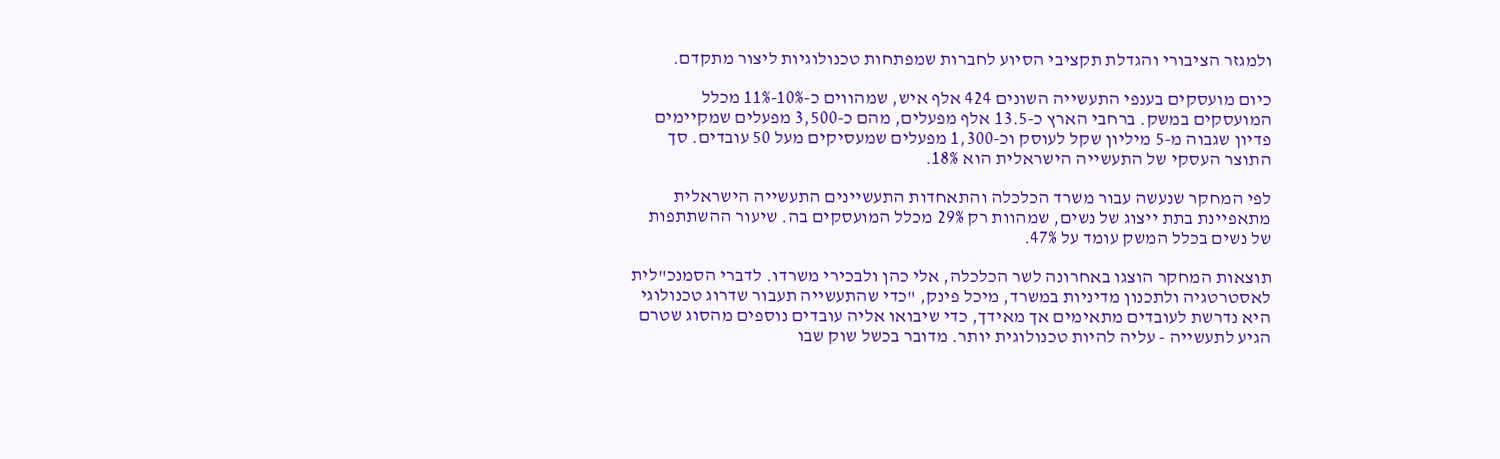ולמגזר הציבורי והגדלת תקציבי הסיוע לחברות שמפתחות טכנולוגיות ליצור מתקדם.

כיום מועסקים בענפי התעשייה השונים 424 אלף איש, שמהווים כ-10%-11% מכלל המועסקים במשק. ברחבי הארץ כ-13.5 אלף מפעלים, מהם כ-3,500 מפעלים שמקיימים פדיון שגבוה מ-5 מיליון שקל לעוסק וכ-1,300 מפעלים שמעסיקים מעל 50 עובדים. סך התוצר העסקי של התעשייה הישראלית הוא 18%.

לפי המחקר שנעשה עבור משרד הכלכלה והתאחדות התעשיינים התעשייה הישראלית מתאפיינת בתת ייצוג של נשים, שמהוות רק 29% מכלל המועסקים בה. שיעור ההשתתפות של נשים בכלל המשק עומד על 47%.

תוצאות המחקר הוצגו באחרונה לשר הכלכלה, אלי כהן ולבכירי משרדו. לדברי הסמנכ"לית לאסטרטגיה ולתכנון מדיניות במשרד, מיכל פינק, "כדי שהתעשייה תעבור שדרוג טכנולוגי היא נדרשת לעובדים מתאימים אך מאידך, כדי שיבואו אליה עובדים נוספים מהסוג שטרם הגיע לתעשייה - עליה להיות טכנולוגית יותר. מדובר בכשל שוק שבו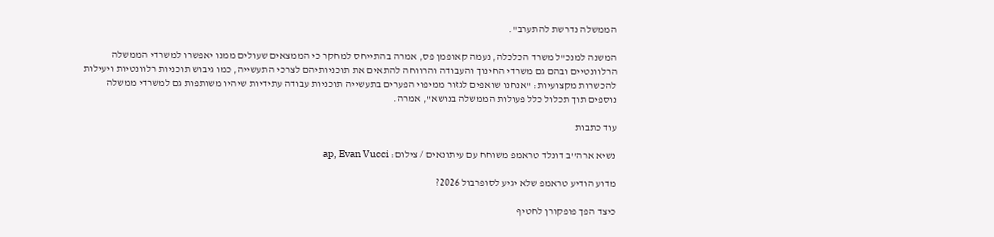הממשלה נדרשת להתערב".

המשנה למנכ"ל משרד הכלכלה, נעמה קאופמן פס, אמרה בהתייחס למחקר כי הממצאים שעולים ממנו יאפשרו למשרדי הממשלה הרלוונטיים ובהם גם משרדי החינוך והעבודה והרווחה להתאים את תוכניותיהם לצרכי התעשייה, כמו גיבוש תוכניות רלוונטיות ויעילות להכשרות מקצועיות: "אנחנו שואפים לגזור ממיפוי הפערים בתעשייה תוכניות עבודה עתידיות שיהיו משותפות גם למשרדי ממשלה נוספים תוך תכלול כלל פעולות הממשלה בנושא", אמרה.

עוד כתבות

נשיא ארה''ב דונלד טראמפ משוחח עם עיתונאים / צילום: ap, Evan Vucci

מדוע הודיע טראמפ שלא יגיע לסופרבול 2026?

כיצד הפך פופקורן לחטיף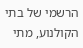הרשמי של בתי הקולנוע, מתי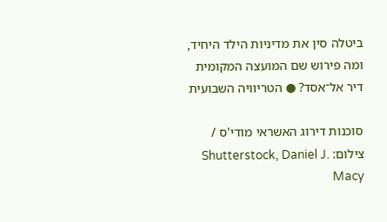ביטלה סין את מדיניות הילד היחיד, ומה פירוש שם המועצה המקומית דיר אל־אסד? ● הטריוויה השבועית

סוכנות דירוג האשראי מודי'ס / צילום: Shutterstock, Daniel J. Macy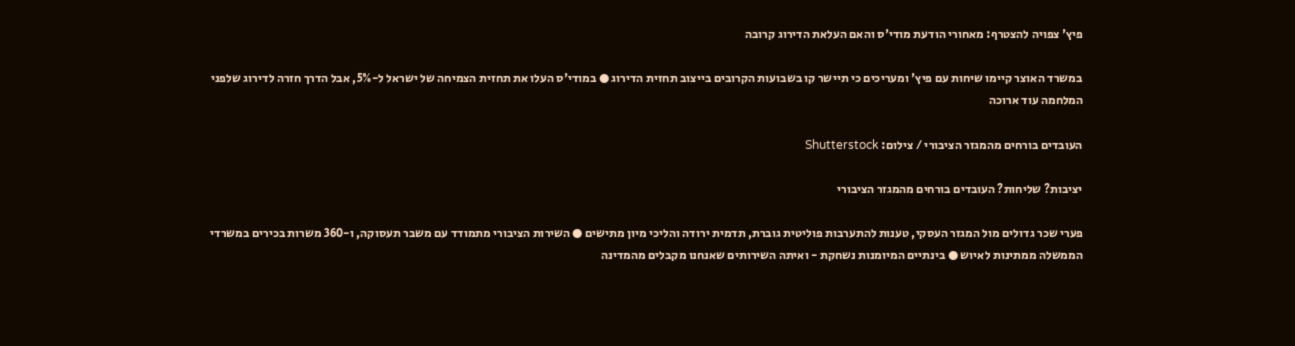פיץ' צפויה להצטרף: מאחורי הודעת מודי'ס והאם העלאת הדירוג קרובה

במשרד האוצר קיימו שיחות עם פיץ' ומעריכים כי תיישר קו בשבועות הקרובים בייצוב תחזית הדירוג ● במודי'ס העלו את תחזית הצמיחה של ישראל ל-5%, אבל הדרך חזרה לדירוג שלפני המלחמה עוד ארוכה

העובדים בורחים מהמגזר הציבורי / צילום: Shutterstock

יציבות? שליחות? העובדים בורחים מהמגזר הציבורי

פערי שכר גדולים מול המגזר העסקי, טענות להתערבות פוליטית גוברת, תדמית ירודה והליכי מיון מתישים ● השירות הציבורי מתמודד עם משבר תעסוקה, ו-360 משרות בכירים במשרדי הממשלה ממתינות לאיוש ● בינתיים המיומנות נשחקת - ואיתה השירותים שאנחנו מקבלים מהמדינה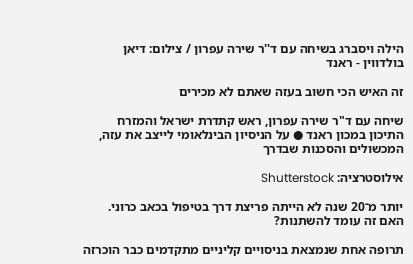הילה ויסברג בשיחה עם ד''ר שירה עפרון / צילום: דיאן בולדווין - ראנד

זה האיש הכי חשוב בעזה שאתם לא מכירים

שיחה עם ד"ר שירה עפרון, ראש קתדרת ישראל והמזרח התיכון במכון ראנד ● על הניסיון הבינלאומי לייצב את עזה, המכשולים והסכנות שבדרך

אילוסטרציה: Shutterstock

יותר מ־20 שנה לא הייתה פריצת דרך בטיפול בכאב כרוני. האם זה עומד להשתנות?

תרופה אחת שנמצאת בניסויים קליניים מתקדמים כבר הוכרזה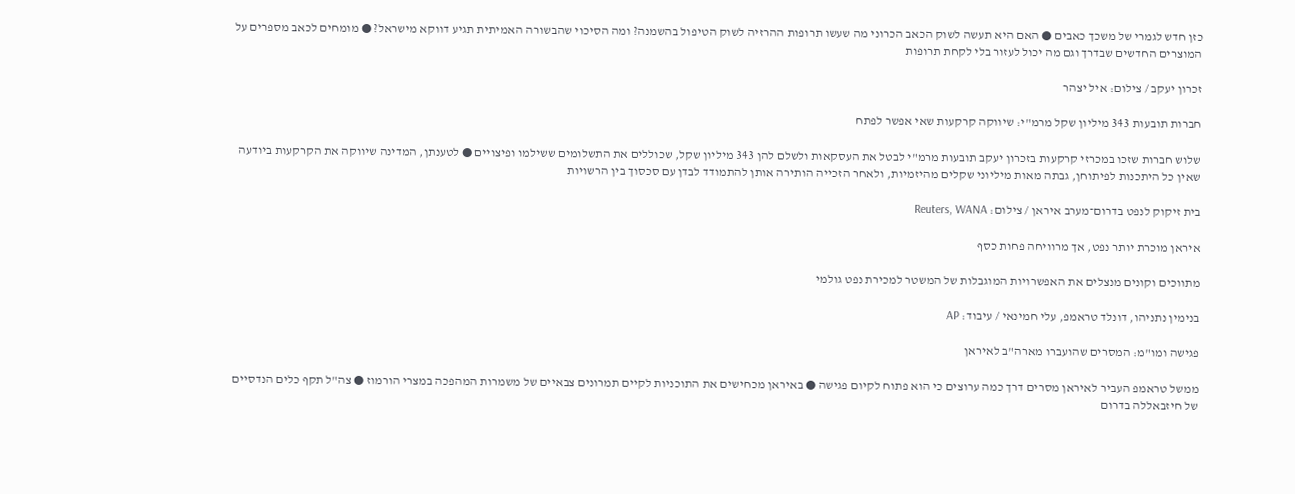כזן חדש לגמרי של משכך כאבים ● האם היא תעשה לשוק הכאב הכרוני מה שעשו תרופות ההרזיה לשוק הטיפול בהשמנה? ומה הסיכוי שהבשורה האמיתית תגיע דווקא מישראל? ● מומחים לכאב מספרים על המוצרים החדשים שבדרך וגם מה יכול לעזור בלי לקחת תרופות

זכרון יעקב / צילום: איל יצהר

חברות תובעות 343 מיליון שקל מרמ"י: שיווקה קרקעות שאי אפשר לפתח

שלוש חברות שזכו במכרזי קרקעות בזכרון יעקב תובעות מרמ"י לבטל את העסקאות ולשלם להן 343 מיליון שקל, שכוללים את התשלומים ששילמו ופיצויים ● לטענתן, המדינה שיווקה את הקרקעות ביודעה שאין כל היתכנות לפיתוחן, גבתה מאות מיליוני שקלים מהיזמיות, ולאחר הזכייה הותירה אותן להתמודד לבדן עם סכסוך בין הרשויות

בית זיקוק לנפט בדרום־מערב איראן / צילום: Reuters, WANA

איראן מוכרת יותר נפט, אך מרוויחה פחות כסף

מתווכים וקונים מנצלים את האפשרויות המוגבלות של המשטר למכירת נפט גולמי

בנימין נתניהו, דונלד טראמפ, עלי חמינאי / עיבוד: AP

פגישה ומו"מ: המסרים שהועברו מארה"ב לאיראן

ממשל טראמפ העביר לאיראן מסרים דרך כמה ערוצים כי הוא פתוח לקיום פגישה ● באיראן מכחישים את התוכניות לקיים תמרונים צבאיים של משמרות המהפכה במצרי הורמוז ● צה"ל תקף כלים הנדסיים של חיזבאללה בדרום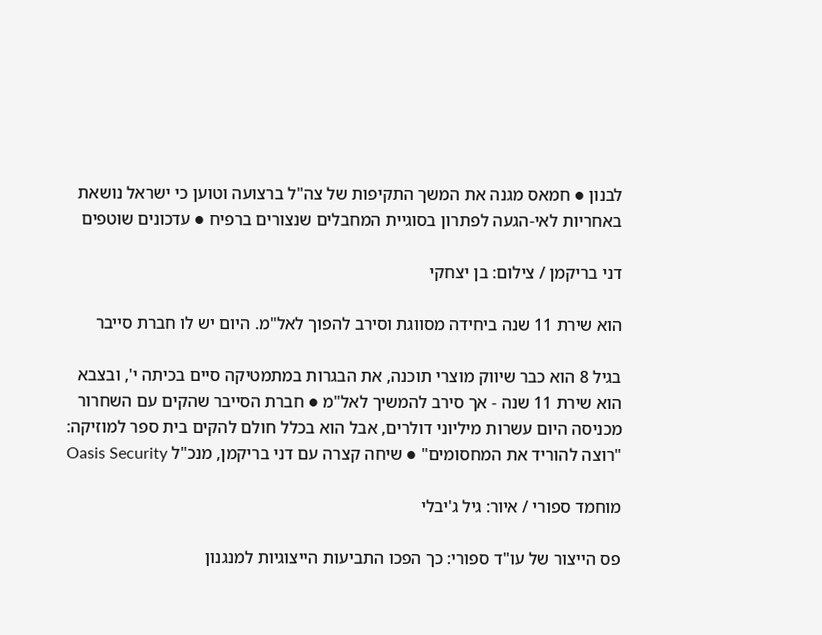לבנון ● חמאס מגנה את המשך התקיפות של צה"ל ברצועה וטוען כי ישראל נושאת באחריות לאי-הגעה לפתרון בסוגיית המחבלים שנצורים ברפיח ● עדכונים שוטפים

דני בריקמן / צילום: בן יצחקי

הוא שירת 11 שנה ביחידה מסווגת וסירב להפוך לאל"מ. היום יש לו חברת סייבר

בגיל 8 הוא כבר שיווק מוצרי תוכנה, את הבגרות במתמטיקה סיים בכיתה י', ובצבא הוא שירת 11 שנה - אך סירב להמשיך לאל"מ ● חברת הסייבר שהקים עם השחרור מכניסה היום עשרות מיליוני דולרים, אבל הוא בכלל חולם להקים בית ספר למוזיקה: "רוצה להוריד את המחסומים" ● שיחה קצרה עם דני בריקמן, מנכ"ל Oasis Security

מוחמד ספורי / איור: גיל ג'יבלי

פס הייצור של עו"ד ספורי: כך הפכו התביעות הייצוגיות למנגנון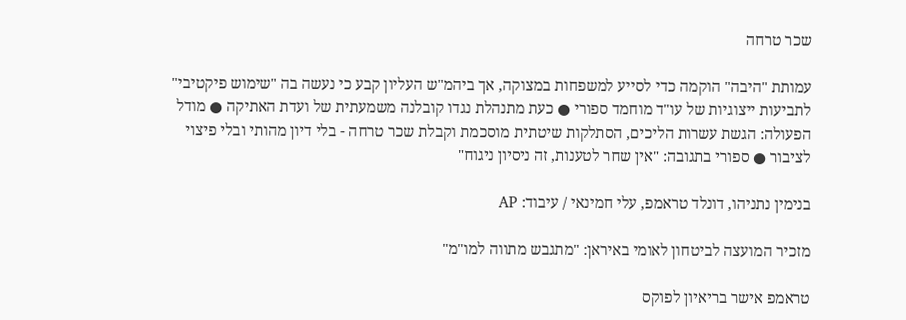שכר טרחה

עמותת "היבה" הוקמה כדי לסייע למשפחות במצוקה, אך ביהמ"ש העליון קבע כי נעשה בה "שימוש פיקטיבי" לתביעות ייצוגיות של עו"ד מוחמד ספורי ● כעת מתנהלת נגדו קובלנה משמעתית של ועדת האתיקה ● מודל הפעולה: הגשת עשרות הליכים, הסתלקות שיטתית מוסכמת וקבלת שכר טרחה - בלי דיון מהותי ובלי פיצוי לציבור ● ספורי בתגובה: "אין שחר לטענות, זה ניסיון ניגוח"

בנימין נתניהו, דונלד טראמפ, עלי חמינאי / עיבוד: AP

מזכיר המועצה לביטחון לאומי באיראן: "מתגבש מתווה למו"מ"

טראמפ אישר בריאיון לפוקס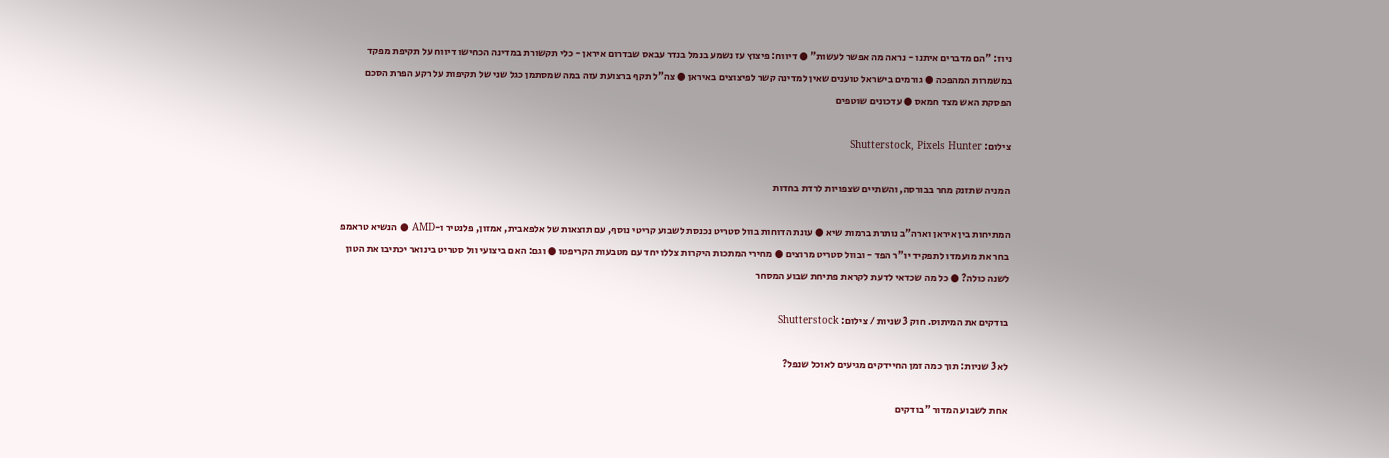ניוז: "הם מדברים איתנו - נראה מה אפשר לעשות" ● דיווח: פיצוץ עז נשמע בנמל בנדר עבאס שבדרום איראן - כלי תקשורת במדינה הכחישו דיווח על תקיפת מפקד במשמרות המהפכה ● גורמים בישראל טוענים שאין למדינה קשר לפיצוצים באיראן ● צה"ל תקף ברצועת עזה במה שמסתמן כגל שני של תקיפות על רקע הפרת הסכם הפסקת האש מצד חמאס ● עדכונים שוטפים

צילום: Shutterstock, Pixels Hunter

המניה שתזנק מחר בבורסה, והשתיים שצפויות לרדת בחדות

המתיחות בין איראן וארה"ב נותרת ברמות שיא ● עונת הדוחות בוול סטריט נכנסת לשבוע קריטי נוסף, עם תוצאות של אלפאבית, אמזון, פלנטיר ו-AMD ● הנשיא טראמפ בחר את מועמדו לתפקיד יו"ר הפד - ובוול סטריט מרוצים ● מחירי המתכות היקרות צללו יחד עם מטבעות הקריפטו ● וגם: האם ביצועי וול סטריט בינואר יכתיבו את הטון לשנה כולה? ● כל מה שכדאי לדעת לקראת פתיחת שבוע המסחר

בודקים את המיתוס. חוק 3 שניות / צילום: Shutterstock

לא 3 שניות: תוך כמה זמן החיידקים מגיעים לאוכל שנפל?

אחת לשבוע המדור "בודקים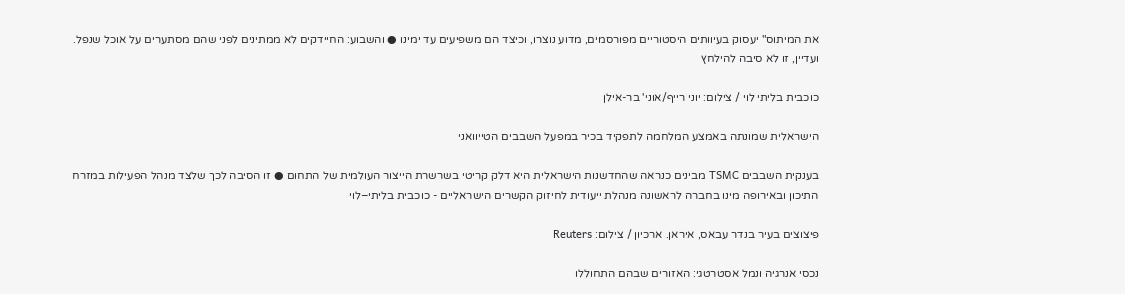את המיתוס" יעסוק בעיוותים היסטוריים מפורסמים, מדוע נוצרו, וכיצד הם משפיעים עד ימינו ● והשבוע: החיידקים לא ממתינים לפני שהם מסתערים על אוכל שנפל. ועדיין, זו לא סיבה להילחץ

כוכבית בליתי לוי / צילום: יוני רייף/אוני' בר-אילן

הישראלית שמונתה באמצע המלחמה לתפקיד בכיר במפעל השבבים הטייוואני

בענקית השבבים TSMC מבינים כנראה שהחדשנות הישראלית היא דלק קריטי בשרשרת הייצור העולמית של התחום ● זו הסיבה לכך שלצד מנהל הפעילות במזרח התיכון ובאירופה מינו בחברה לראשונה מנהלת ייעודית לחיזוק הקשרים הישראליים - כוכבית בליתי–לוי

פיצוצים בעיר בנדר עבאס, איראן. ארכיון / צילום: Reuters

נכסי אנרגיה ונמל אסטרטגי: האזורים שבהם התחוללו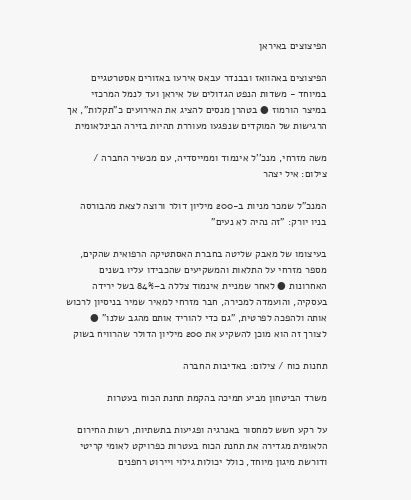הפיצוצים באיראן

הפיצוצים באהוואז ובבנדר עבאס אירעו באזורים אסטרטגיים במיוחד - משדות הנפט הגדולים של איראן ועד לנמל המרכזי במיצר הורמוז ● בטהרן מנסים להציג את האירועים כ"תקלות", אך הרגישות של המוקדים שנפגעו מעוררת תהיות בזירה הבינלאומית

משה מזרחי, מנכ''ל אינמוד וממייסדיה, עם מכשיר החברה / צילום: איל יצהר

המנכ"ל שמכר מניות ב-200 מיליון דולר ורוצה לצאת מהבורסה בניו יורק: "זה נהיה לא נעים"

בעיצומו של מאבק שליטה בחברת האסתטיקה הרפואית שהקים, מספר מזרחי על התלאות והמשקיעים שהכבידו עליו בשנים האחרונות ● לאחר שמניית אינמוד צללה ב–84% בשל ירידה בעסקיה, והועמדה למכירה, חבר מזרחי למאיר שמיר בניסיון לרכוש אותה ולהפכה לפרטית, "גם כדי להוריד אותם מהגב שלנו" ● לצורך זה הוא מוכן להשקיע את 200 מיליון הדולר שהרוויח בשוק

תחנות כוח / צילום: באדיבות החברה

משרד הביטחון מביע תמיכה בהקמת תחנת הכוח בעטרות

על רקע חשש למחסור באנרגיה ופגיעות בתשתיות, רשות החירום הלאומית מגדירה את תחנת הכוח בעטרות כפרויקט לאומי קריטי ודורשת מיגון מיוחד, כולל יכולות גילוי ויירוט רחפנים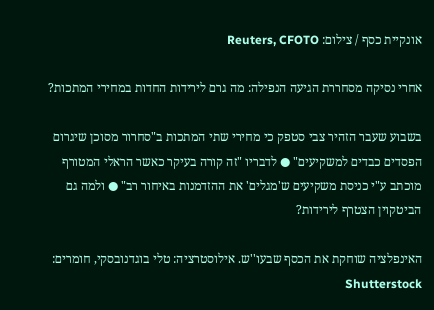אונקיית כסף / צילום: Reuters, CFOTO

אחרי נסיקה מסחררת הגיעה הנפילה: מה גרם לירידות החדות במחירי המתכות?

בשבוע שעבר הזהיר צבי סטפק כי מחירי שתי המתכות ב"סחרור מסוכן שיגרום הפסדים כבדים למשקיעים" ● לדבריו "זה קורה בעיקר כאשר הראלי המטורף מוכתב ע"י כניסת משקיעים ש'מגלים' את ההזדמנות באיחור רב" ● ולמה גם הביטקוין הצטרף לירידות?

האינפלציה שוחקת את הכסף שבעו''ש. אילוסטרציה: טלי בוגדנובסקי, חומרים: Shutterstock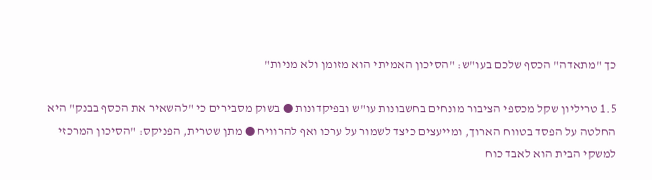כך "מתאדה" הכסף שלכם בעו"ש: "הסיכון האמיתי הוא מזומן ולא מניות"

1.5 טריליון שקל מכספי הציבור מונחים בחשבונות עו"ש ובפיקדונות ● בשוק מסבירים כי "להשאיר את הכסף בבנק" היא החלטה על הפסד בטווח הארוך, ומייעצים כיצד לשמור על ערכו ואף להרוויח ● מתן שטרית, הפניקס: "הסיכון המרכזי למשקי הבית הוא לאבד כוח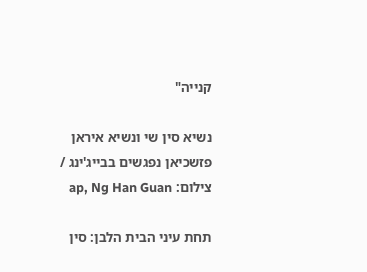קנייה"

נשיא סין שי ונשיא איראן פזשכיאן נפגשים בבייג'ינג / צילום: ap, Ng Han Guan

תחת עיני הבית הלבן: סין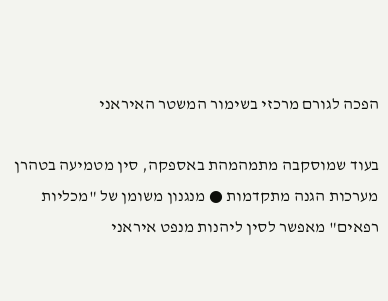הפכה לגורם מרכזי בשימור המשטר האיראני

בעוד שמוסקבה מתמהמהת באספקה, סין מטמיעה בטהרן מערכות הגנה מתקדמות ● מנגנון משומן של "מכליות רפאים" מאפשר לסין ליהנות מנפט איראני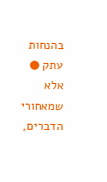בהנחות עתק ● אלא שמאחורי הדברים,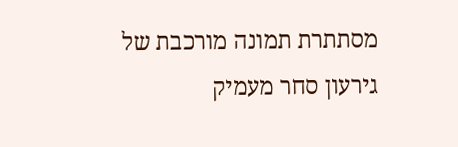מסתתרת תמונה מורכבת של גירעון סחר מעמיק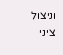וניצול ציני